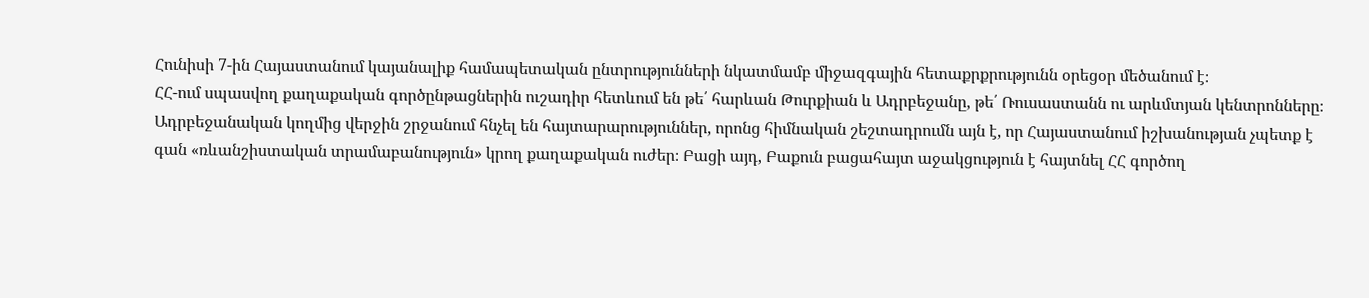Հունիսի 7-ին Հայաստանում կայանալիք համապետական ընտրությունների նկատմամբ միջազգային հետաքրքրությունն օրեցօր մեծանում է։
ՀՀ-ում սպասվող քաղաքական գործընթացներին ուշադիր հետևում են թե՛ հարևան Թուրքիան և Ադրբեջանը, թե՛ Ռուսաստանն ու արևմտյան կենտրոնները։
Ադրբեջանական կողմից վերջին շրջանում հնչել են հայտարարություններ, որոնց հիմնական շեշտադրումն այն է, որ Հայաստանում իշխանության չպետք է գան «ռևանշիստական տրամաբանություն» կրող քաղաքական ուժեր։ Բացի այդ, Բաքուն բացահայտ աջակցություն է հայտնել ՀՀ գործող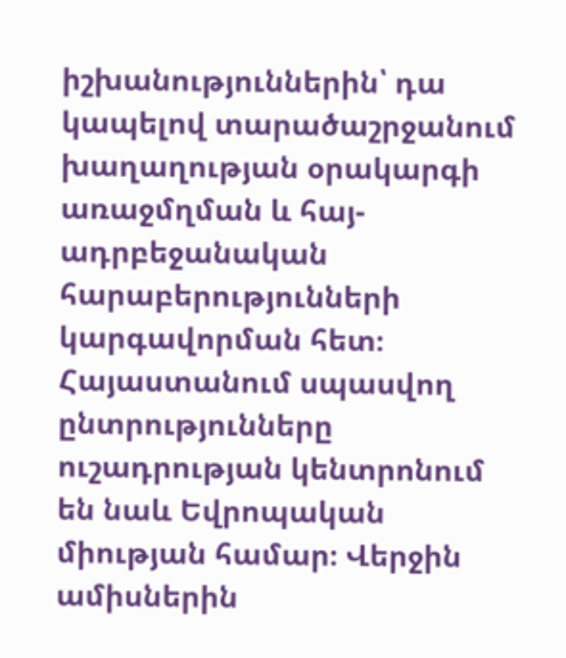իշխանություններին՝ դա կապելով տարածաշրջանում խաղաղության օրակարգի առաջմղման և հայ-ադրբեջանական հարաբերությունների կարգավորման հետ։
Հայաստանում սպասվող ընտրությունները ուշադրության կենտրոնում են նաև Եվրոպական միության համար։ Վերջին ամիսներին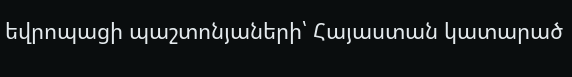եվրոպացի պաշտոնյաների՝ Հայաստան կատարած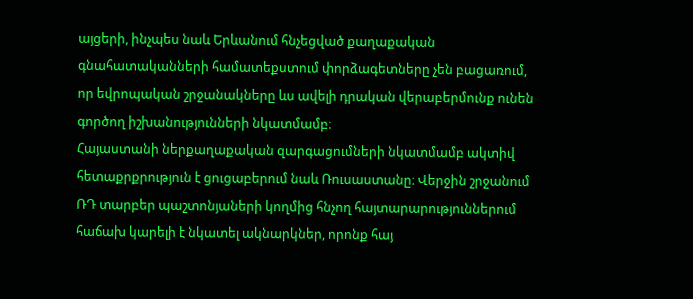այցերի, ինչպես նաև Երևանում հնչեցված քաղաքական գնահատականների համատեքստում փորձագետները չեն բացառում, որ եվրոպական շրջանակները ևս ավելի դրական վերաբերմունք ունեն գործող իշխանությունների նկատմամբ։
Հայաստանի ներքաղաքական զարգացումների նկատմամբ ակտիվ հետաքրքրություն է ցուցաբերում նաև Ռուսաստանը։ Վերջին շրջանում ՌԴ տարբեր պաշտոնյաների կողմից հնչող հայտարարություններում հաճախ կարելի է նկատել ակնարկներ, որոնք հայ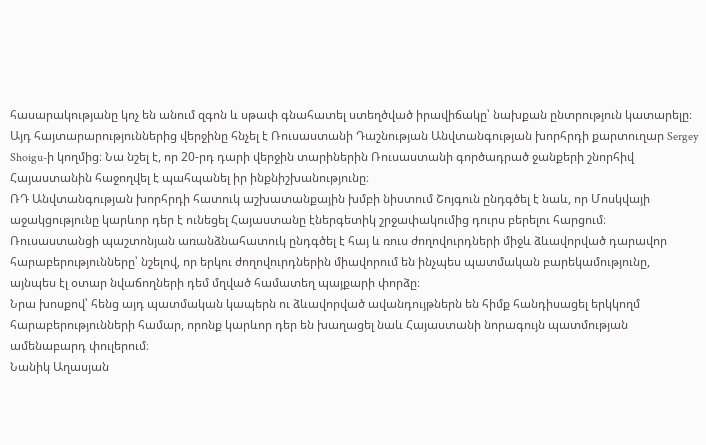հասարակությանը կոչ են անում զգոն և սթափ գնահատել ստեղծված իրավիճակը՝ նախքան ընտրություն կատարելը։
Այդ հայտարարություններից վերջինը հնչել է Ռուսաստանի Դաշնության Անվտանգության խորհրդի քարտուղար Sergey Shoigu-ի կողմից։ Նա նշել է, որ 20-րդ դարի վերջին տարիներին Ռուսաստանի գործադրած ջանքերի շնորհիվ Հայաստանին հաջողվել է պահպանել իր ինքնիշխանությունը։
ՌԴ Անվտանգության խորհրդի հատուկ աշխատանքային խմբի նիստում Շոյգուն ընդգծել է նաև, որ Մոսկվայի աջակցությունը կարևոր դեր է ունեցել Հայաստանը էներգետիկ շրջափակումից դուրս բերելու հարցում։
Ռուսաստանցի պաշտոնյան առանձնահատուկ ընդգծել է հայ և ռուս ժողովուրդների միջև ձևավորված դարավոր հարաբերությունները՝ նշելով, որ երկու ժողովուրդներին միավորում են ինչպես պատմական բարեկամությունը, այնպես էլ օտար նվաճողների դեմ մղված համատեղ պայքարի փորձը։
Նրա խոսքով՝ հենց այդ պատմական կապերն ու ձևավորված ավանդույթներն են հիմք հանդիսացել երկկողմ հարաբերությունների համար, որոնք կարևոր դեր են խաղացել նաև Հայաստանի նորագույն պատմության ամենաբարդ փուլերում։
Նանիկ Աղասյան